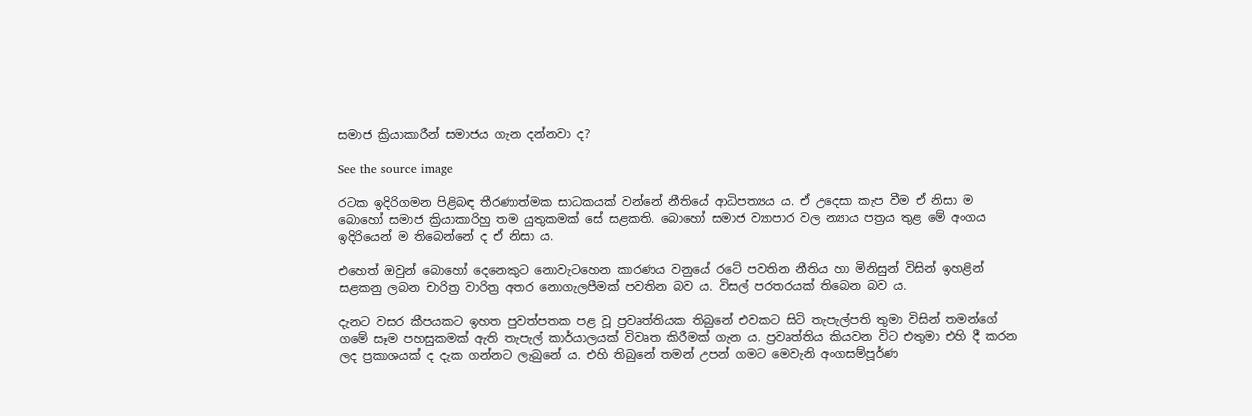සමාජ ක්‍රියාකාරීන් සමාජය ගැන දන්නවා ද?

See the source image

රටක ඉදිරිගමන පිළිබඳ තීරණාත්මක සාධකයක් වන්නේ නීතියේ ආධිපත්‍යය ය. ඒ උදෙසා කැප වීම ඒ නිසා ම බොහෝ සමාජ ක්‍රියාකාරිහු තම යුතුකමක් සේ සළකති. බොහෝ සමාජ ව්‍යාපාර වල න්‍යාය පත්‍රය තුළ මේ අංගය ඉදිරියෙන් ම තිබෙන්නේ ද ඒ නිසා ය.

එහෙත් ඔවුන් බොහෝ දෙනෙකුට නොවැටහෙන කාරණය වනුයේ රටේ පවතින නීතිය හා මිනිසුන් විසින් ඉහළින් සළකනු ලබන චාරිත්‍ර වාරිත්‍ර අතර නොගැලපීමක් පවතින බව ය. විසල් පරතරයක් තිබෙන බව ය.

දැනට වසර කීපයකට ඉහත පුවත්පතක පළ වූ ප්‍රවෘත්තියක තිබුනේ එවකට සිටි තැපැල්පති තුමා විසින් තමන්ගේ ගමේ සෑම පහසුකමක් ඇති තැපැල් කාර්යාලයක් විවෘත කිරීමක් ගැන ය. ප්‍රවෘත්තිය කියවන විට එතුමා එහි දී කරන ලද ප්‍රකාශයක් ද දැක ගන්නට ලැබුනේ ය. එහි තිබුනේ තමන් උපන් ගමට මෙවැනි අංගසම්පූර්ණ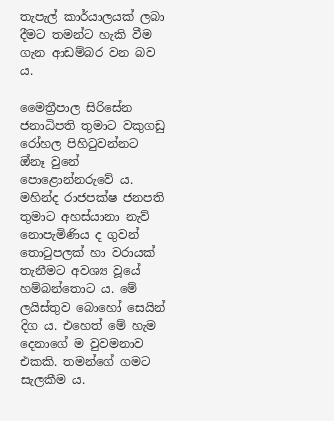තැපැල් කාර්යාලයක් ලබා දීමට තමන්ට හැකි වීම ගැන ආඩම්බර වන බව ය.

මෛත්‍රීපාල සිරිසේන ජනාධිපති තුමාට වකුගඩු රෝහල පිහිටුවන්නට ඔ්නෑ වුනේ පොළොන්නරුවේ ය. මහින්ද රාජපක්ෂ ජනපති තුමාට අහස්යානා නැව් නොපැමිණිය ද ගුවන් තොටුපලක් හා වරායක් තැනීමට අවශ්‍ය වූයේ හම්බන්තොට ය. මේ ලයිස්තුව බොහෝ සෙයින් දිග ය. එහෙත් මේ හැම දෙනාගේ ම වුවමනාව එකකි. තමන්ගේ ගමට සැලකීම ය.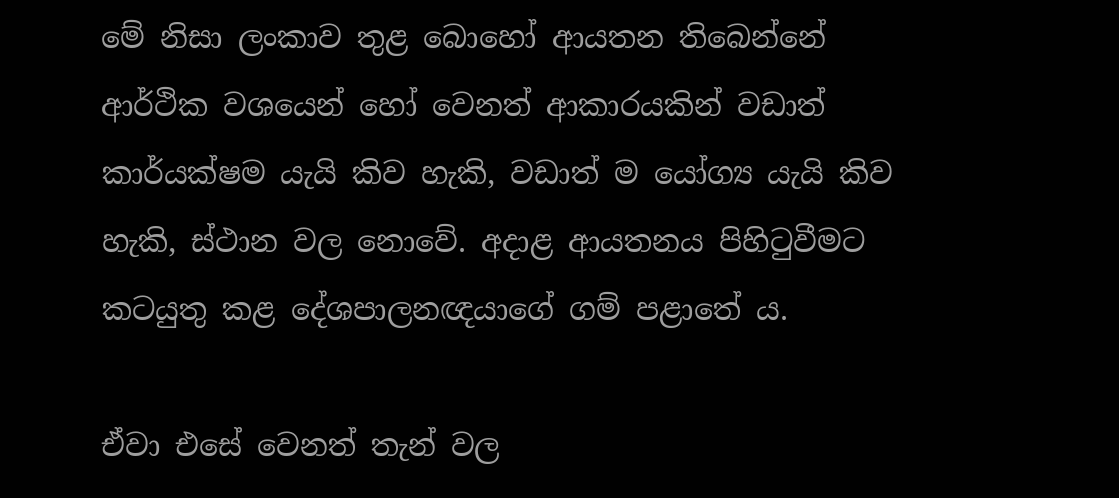මේ නිසා ලංකාව තුළ බොහෝ ආයතන තිබෙන්නේ ආර්ථික වශයෙන් හෝ වෙනත් ආකාරයකින් වඩාත් කාර්යක්ෂම යැයි කිව හැකි, වඩාත් ම යෝග්‍ය යැයි කිව හැකි, ස්ථාන වල නොවේ. අදාළ ආයතනය පිහිටුවීමට කටයුතු කළ දේශපාලනඥයාගේ ගම් පළාතේ ය.

ඒවා එසේ වෙනත් තැන් වල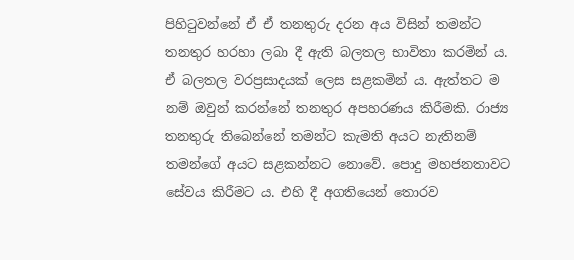පිහිටුවන්නේ ඒ ඒ තනතුරු දරන අය විසින් තමන්ට තනතුර හරහා ලබා දී ඇති බලතල භාවිතා කරමින් ය. ඒ බලතල වරප්‍රසාදයක් ලෙස සළකමින් ය. ඇත්තට ම නම් ඔවුන් කරන්නේ තනතුර අපහරණය කිරීමකි. රාජ්‍ය තනතුරු තිබෙන්නේ තමන්ට කැමති අයට නැතිනම් තමන්ගේ අයට සළකන්නට නොවේ. පොදු මහජනතාවට සේවය කිරීමට ය. එහි දී අගතියෙන් තොරව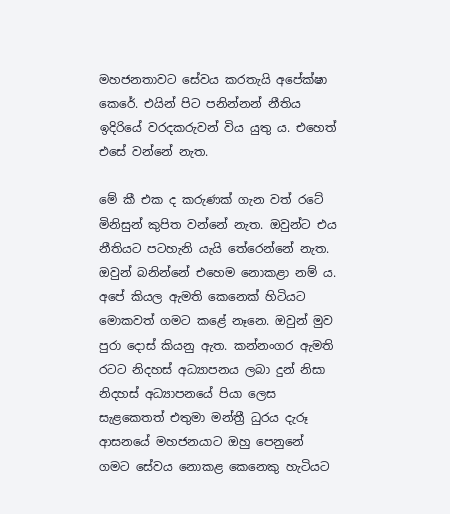මහජනතාවට සේවය කරතැයි අපේක්ෂා කෙරේ. එයින් පිට පනින්නන් නීතිය ඉදිරියේ වරදකරුවන් විය යුතු ය. එහෙත් එසේ වන්නේ නැත.

මේ කී එක ද කරුණක් ගැන වත් රටේ මිනිසුන් කුපිත වන්නේ නැත. ඔවුන්ට එය නීතියට පටහැනි යැයි තේරෙන්නේ නැත. ඔවුන් බනින්නේ එහෙම නොකළා නම් ය. අපේ කියල ඇමති කෙනෙක් හිටියට මොකවත් ගමට කළේ නෑනෙ. ඔවුන් මුව පුරා දොස් කියනු ඇත. කන්නංගර ඇමති රටට නිදහස් අධ්‍යාපනය ලබා දුන් නිසා නිදහස් අධ්‍යාපනයේ පියා ලෙස සැළකෙතත් එතුමා මන්ත්‍රී ධුරය දැරූ ආසනයේ මහජනයාට ඔහු පෙනුනේ ගමට සේවය නොකළ කෙනෙකු හැටියට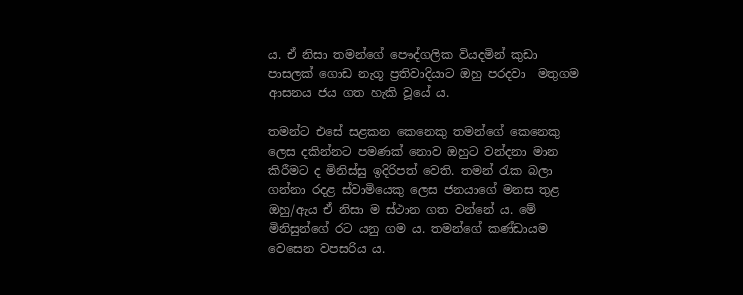ය. ඒ නිසා තමන්ගේ පෞද්ගලික වියදමින් කුඩා පාසලක් ගොඩ නැගූ ප්‍රතිවාදියාට ඔහු පරදවා  මතුගම ආසනය ජය ගත හැකි වූයේ ය.

තමන්ට එසේ සළකන කෙනෙකු තමන්ගේ කෙනෙකු ලෙස දකින්නට පමණක් නොව ඔහුට වන්දනා මාන කිරීමට ද මිනිස්සු ඉදිරිපත් වෙති. තමන් රැක බලා ගන්නා රදළ ස්වාමියෙකු ලෙස ජනයාගේ මනස තුළ ඔහු/ඇය ඒ නිසා ම ස්ථාන ගත වන්නේ ය. මේ මිනිසුන්ගේ රට යනු ගම ය. තමන්ගේ කණ්ඩායම වෙසෙන වපසරිය ය.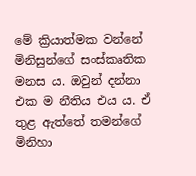මේ ක්‍රියාත්මක වන්නේ මිනිසුන්ගේ සංස්කෘතික මනස ය. ඔවුන් දන්නා එක ම නීතිය එය ය. ඒ තුළ ඇත්තේ තමන්ගේ මිනිහා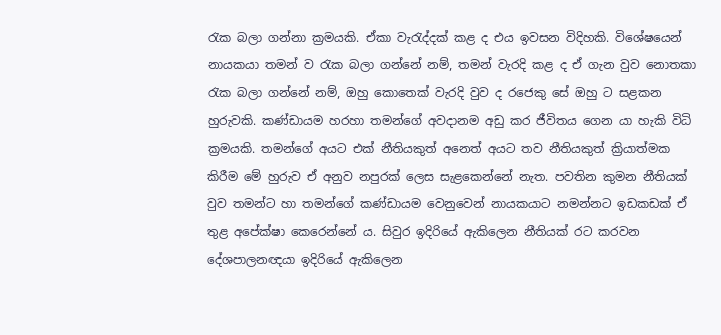රැක බලා ගන්නා ක්‍රමයකි. ඒකා වැරැද්දක් කළ ද එය ඉවසන විදිහකි. විශේෂයෙන් නායකයා තමන් ව රැක බලා ගන්නේ නම්, තමන් වැරදි කළ ද ඒ ගැන වුව නොතකා රැක බලා ගන්නේ නම්, ඔහු කොතෙක් වැරදි වුව ද රජෙකු සේ ඔහු ට සළකන හුරුවකි. කණ්ඩායම හරහා තමන්ගේ අවදානම අඩු කර ජීවිතය ගෙන යා හැකි විධි ක්‍රමයකි. තමන්ගේ අයට එක් නීතියකුත් අනෙත් අයට තව නීතියකුත් ක්‍රියාත්මක කිරීම මේ හුරුව ඒ අනුව නපුරක් ලෙස සැළකෙන්නේ නැත. පවතින කුමන නීතියක් වුව තමන්ට හා තමන්ගේ කණ්ඩායම වෙනුවෙන් නායකයාට නමන්නට ඉඩකඩක් ඒ තුළ අපේක්ෂා කෙරෙන්නේ ය. සිවුර ඉදිරියේ ඇකිලෙන නීතියක් රට කරවන දේශපාලනඥයා ඉදිරියේ ඇකිලෙන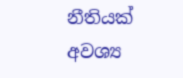නීතියක් අවශ්‍ය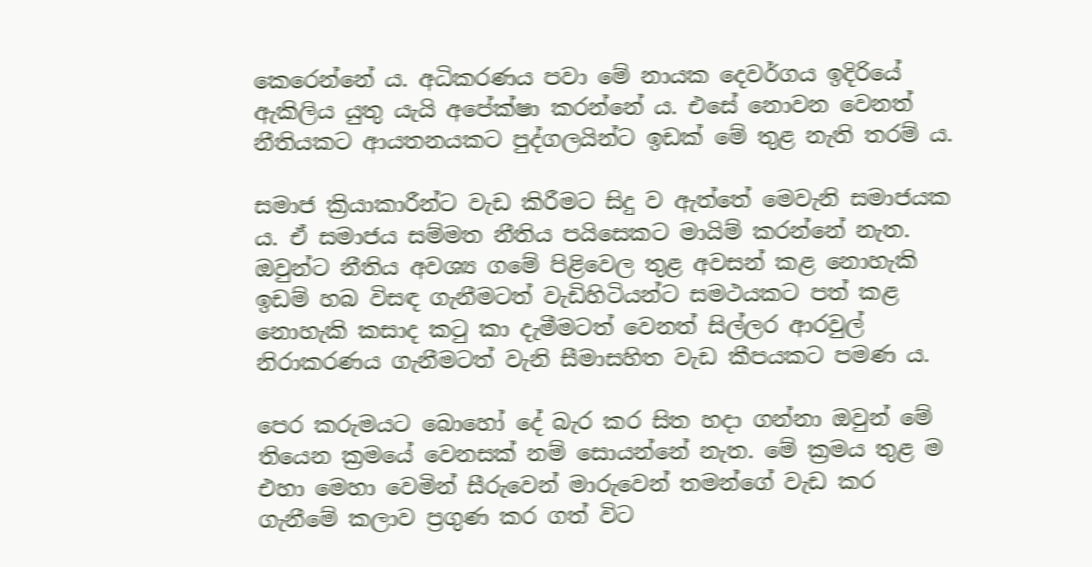කෙරෙන්නේ ය. අධිකරණය පවා මේ නායක දෙවර්ගය ඉදිරියේ ඇකිලිය යුතු යැයි අපේක්ෂා කරන්නේ ය. එසේ නොවන වෙනත් නීතියකට ආයතනයකට පුද්ගලයින්ට ඉඩක් මේ තුළ නැති තරම් ය.

සමාජ ක්‍රියාකාරීන්ට වැඩ කිරීමට සිදු ව ඇත්තේ මෙවැනි සමාජයක ය. ඒ සමාජය සම්මත නීතිය පයිසෙකට මායිම් කරන්නේ නැත. ඔවුන්ට නීතිය අවශ්‍ය ගමේ පිළිවෙල තුළ අවසන් කළ නොහැකි ඉඩම් හබ විසඳ ගැනීමටත් වැඩිහිටියන්ට සමථයකට පත් කළ නොහැකි කසාද කටු කා දැමීමටත් වෙනත් සිල්ලර ආරවුල් නිරාකරණය ගැනීමටත් වැනි සීමාසහිත වැඩ කීපයකට පමණ ය.

පෙර කරුමයට බොහෝ දේ බැර කර සිත හදා ගන්නා ඔවුන් මේ තියෙන ක්‍රමයේ වෙනසක් නම් සොයන්නේ නැත. මේ ක්‍රමය තුළ ම එහා මෙහා වෙමින් සීරුවෙන් මාරුවෙන් තමන්ගේ වැඩ කර ගැනීමේ කලාව ප්‍රගුණ කර ගත් විට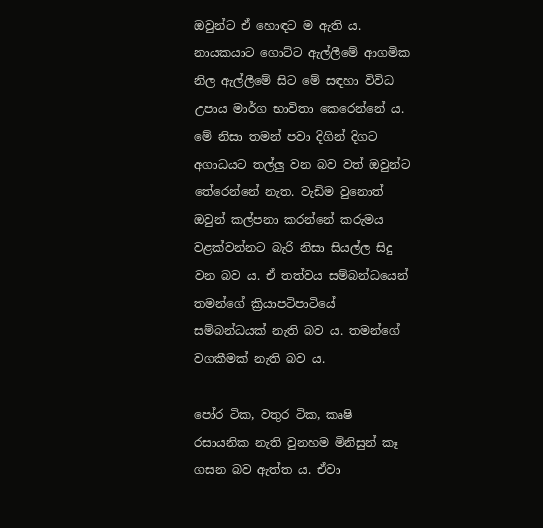ඔවුන්ට ඒ හොඳට ම ඇති ය. නායකයාට ගොට්ට ඇල්ලීමේ ආගමික නිල ඇල්ලීමේ සිට මේ සඳහා විවිධ උපාය මාර්ග භාවිතා කෙරෙන්නේ ය. මේ නිසා තමන් පවා දිගින් දිගට අගාධයට තල්ලු වන බව වත් ඔවුන්ට තේරෙන්නේ නැත. වැඩිම වුනොත් ඔවුන් කල්පනා කරන්නේ කරුමය වළක්වන්නට බැරි නිසා සියල්ල සිදු වන බව ය. ඒ තත්වය සම්බන්ධයෙන් තමන්ගේ ක්‍රියාපටිපාටියේ සම්බන්ධයක් නැති බව ය. තමන්ගේ වගකීමක් නැති බව ය.

පෝර ටික, වතුර ටික, කෘෂි රසායනික නැති වුනහම මිනිසුන් කෑ ගසන බව ඇත්ත ය. ඒවා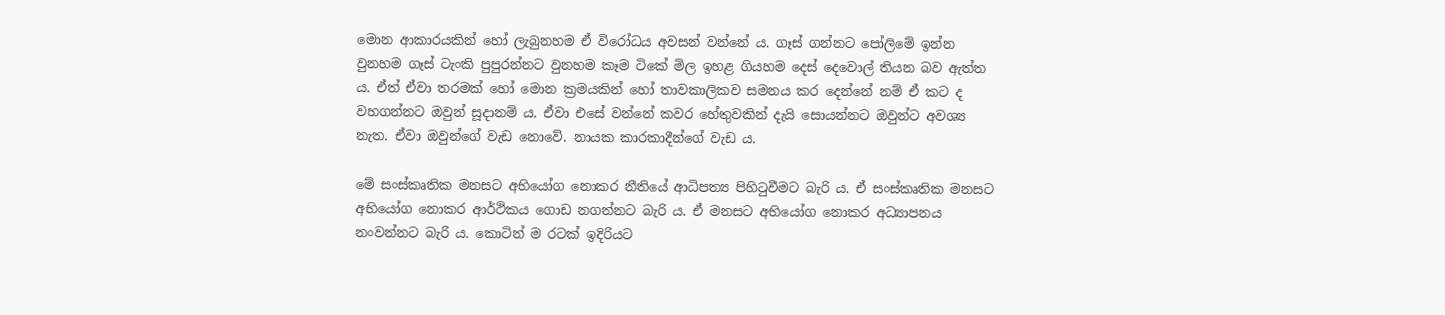මොන ආකාරයකින් හෝ ලැබුනහම ඒ විරෝධය අවසන් වන්නේ ය. ගෑස් ගන්නට පෝලිමේ ඉන්න වුනහම ගෑස් ටැංකි පුපුරන්නට වුනහම කෑම ටිකේ මිල ඉහළ ගියහම දෙස් දෙවොල් තියන බව ඇත්ත ය. ඒත් ඒවා තරමක් හෝ මොන ක්‍රමයකින් හෝ තාවකාලිකව සමනය කර දෙන්නේ නම් ඒ කට ද වහගන්නට ඔවුන් සූදානම් ය. ඒවා එසේ වන්නේ කවර හේතුවකින් දැයි සොයන්නට ඔවුන්ට අවශ්‍ය නැත. ඒවා ඔවුන්ගේ වැඩ නොවේ. නායක කාරකාදීන්ගේ වැඩ ය.

මේ සංස්කෘතික මනසට අභියෝග නොකර නීතියේ ආධිපත්‍ය පිහිටුවීමට බැරි ය. ඒ සංස්කෘතික මනසට අභියෝග නොකර ආර්ථිකය ගොඩ නගන්නට බැරි ය. ඒ මනසට අභියෝග නොකර අධ්‍යාපනය නංවන්නට බැරි ය. කොටින් ම රටක් ඉදිරියට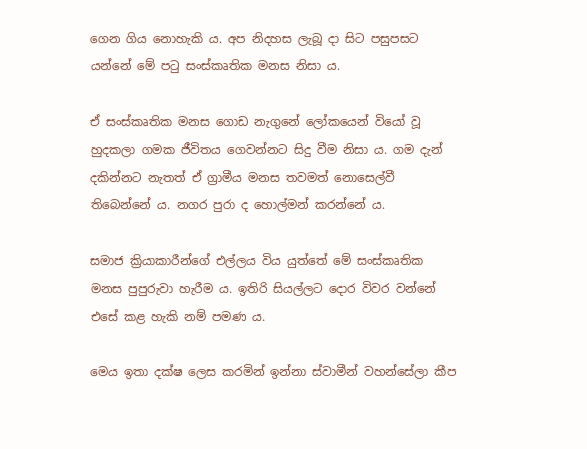ගෙන ගිය නොහැකි ය. අප නිදහස ලැබූ දා සිට පසුපසට යන්නේ මේ පටු සංස්කෘතික මනස නිසා ය.

ඒ සංස්කෘතික මනස ගොඩ නැගුනේ ලෝකයෙන් වියෝ වූ හුදකලා ගමක ජීවිතය ගෙවන්නට සිදු වීම නිසා ය. ගම දැන් දකින්නට නැතත් ඒ ග්‍රාමීය මනස තවමත් නොසෙල්වී තිබෙන්නේ ය. නගර පුරා ද හොල්මන් කරන්නේ ය.

සමාජ ක්‍රියාකාරීන්ගේ එල්ලය විය යුත්තේ මේ සංස්කෘතික මනස පුපුරුවා හැරීම ය. ඉතිරි සියල්ලට දොර විවර වන්නේ එසේ කළ හැකි නම් පමණ ය.

මෙය ඉතා දක්ෂ ලෙස කරමින් ඉන්නා ස්වාමීන් වහන්සේලා කීප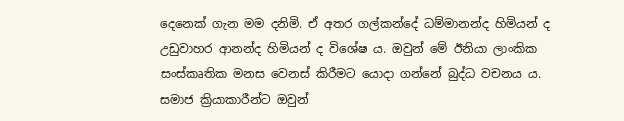දෙනෙක් ගැන මම දනිමි. ඒ අතර ගල්කන්දේ ධම්මානන්ද හිමියන් ද උඩුවාහර ආනන්ද හිමියන් ද විශේෂ ය. ඔවුන් මේ ඊනියා ලාංකික සංස්කෘතික මනස වෙනස් කිරීමට යොදා ගන්නේ බුද්ධ වචනය ය. සමාජ ක්‍රියාකාරීන්ට ඔවුන්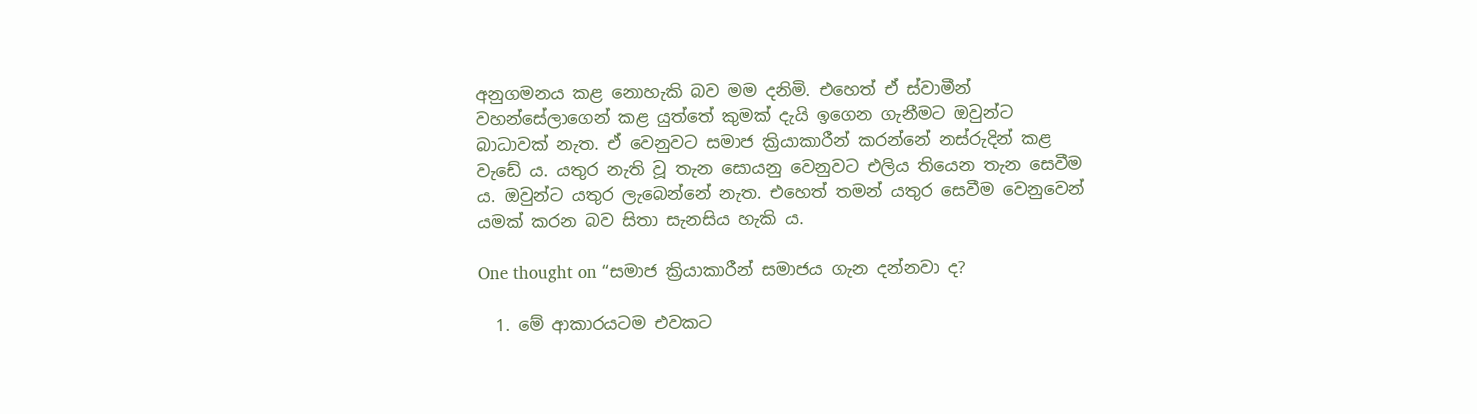අනුගමනය කළ නොහැකි බව මම දනිමි. එහෙත් ඒ ස්වාමීන් වහන්සේලාගෙන් කළ යුත්තේ කුමක් දැයි ඉගෙන ගැනීමට ඔවුන්ට බාධාවක් නැත. ඒ වෙනුවට සමාජ ක්‍රියාකාරීන් කරන්නේ ‌නස්රුදින් කළ වැඩේ ය. යතුර නැති වූ තැන සොයනු වෙනුවට එලිය තියෙන තැන සෙවීම ය. ඔවුන්ට යතුර ලැබෙන්නේ නැත. එහෙත් තමන් යතුර සෙවීම වෙනුවෙන් යමක් කරන බව සිතා සැනසිය හැකි ය.

One thought on “සමාජ ක්‍රියාකාරීන් සමාජය ගැන දන්නවා ද?

  1. මේ ආකාරයටම එවකට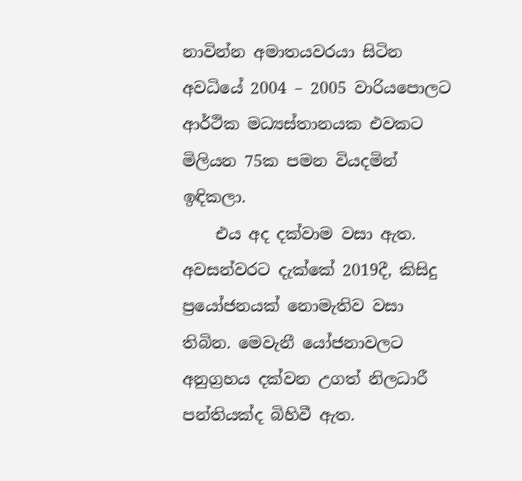නාවින්න අමාතයවරයා සිටින අවධියේ 2004 – 2005 වාරියපොලට ආර්ථික මධ්‍යස්තානයක එවකට මිලියන 75ක පමන වියදමින් ඉඳිකලා.
    එය අද දක්වාම වසා ඇත. අවසන්වරට දැක්කේ 2019දී, කිසිදු ප්‍රයෝජනයක් නොමැතිව වසා තිබින. මෙවැනී යෝජනාවලට අනුග්‍රහය දක්වන උගත් නිලධාරී පන්තියක්ද බිහිවී ඇත.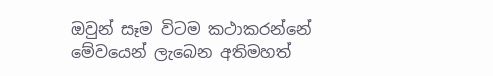ඔවුන් සෑම විටම කථාකරන්නේ මේවයෙන් ලැබෙන අතිමහත්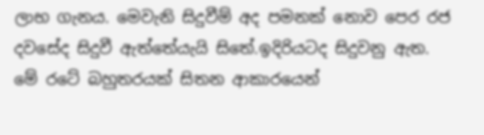ලාභ ගැනය. මෙවැනි සිදුවීම් අද පමනක් නොව පෙර රජ දවසේද සිදුවී ඇත්තේයැයි සිතේ.ඉදිරියටද සිදුවනු ඇත. මේ රටේ බහුතරයක් සිතන ආකාරයෙන්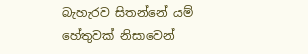බැහැරව සිතන්නේ යම් හේතුවක් නිසාවෙන්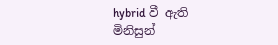hybrid වී ඇති මිනිසුන්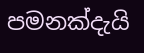පමනක්දැයි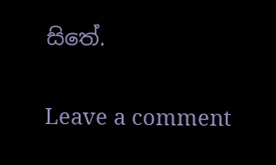සිතේ.

Leave a comment